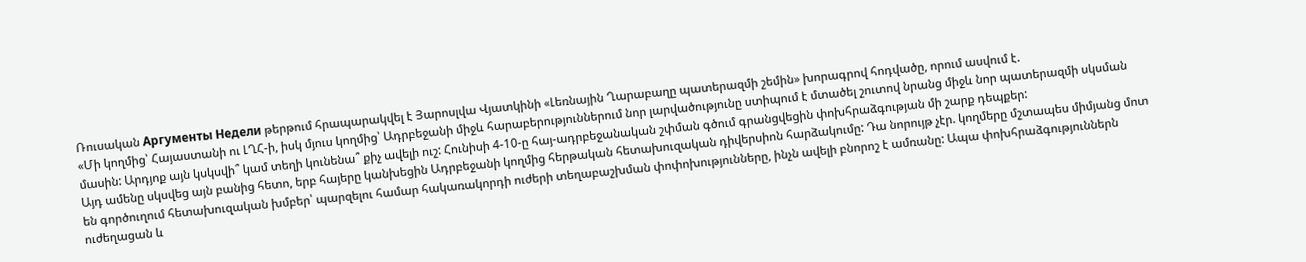Ռուսական Аргументы Недели թերթում հրապարակվել է Յարոսլվա Վյատկինի «Լեռնային Ղարաբաղը պատերազմի շեմին» խորագրով հոդվածը, որում ասվում է.
«Մի կողմից՝ Հայաստանի ու ԼՂՀ-ի, իսկ մյուս կողմից՝ Ադրբեջանի միջև հարաբերություններում նոր լարվածությունը ստիպում է մտածել շուտով նրանց միջև նոր պատերազմի սկսման մասին: Արդյոք այն կսկսվի՞ կամ տեղի կունենա՞ քիչ ավելի ուշ: Հունիսի 4-10-ը հայ-ադրբեջանական շփման գծում գրանցվեցին փոխհրաձգության մի շարք դեպքեր:
Այդ ամենը սկսվեց այն բանից հետո, երբ հայերը կանխեցին Ադրբեջանի կողմից հերթական հետախուզական դիվերսիոն հարձակումը: Դա նորույթ չէր. կողմերը մշտապես միմյանց մոտ են գործուղում հետախուզական խմբեր՝ պարզելու համար հակառակորդի ուժերի տեղաբաշխման փոփոխությունները, ինչն ավելի բնորոշ է ամռանը: Ապա փոխհրաձգություններն ուժեղացան և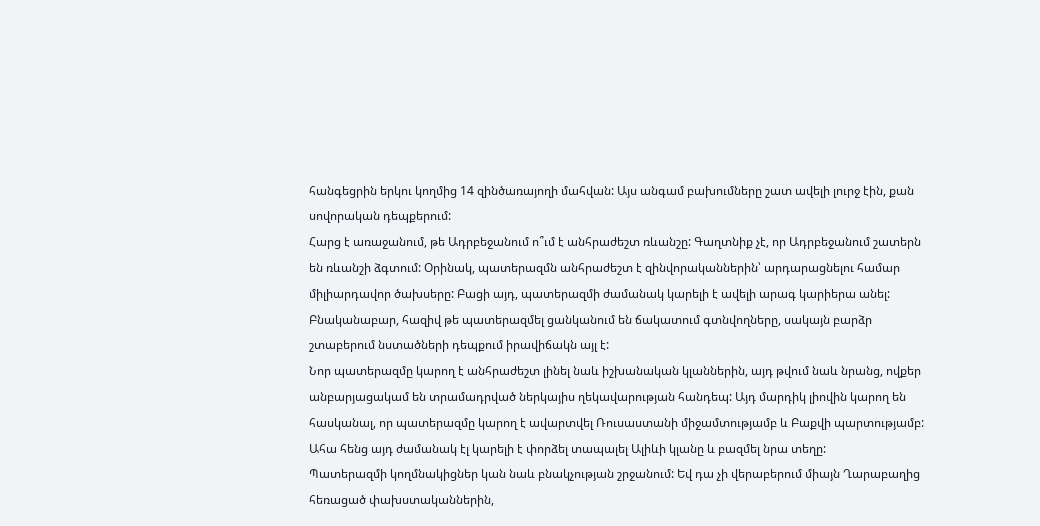հանգեցրին երկու կողմից 14 զինծառայողի մահվան: Այս անգամ բախումները շատ ավելի լուրջ էին, քան սովորական դեպքերում:
Հարց է առաջանում, թե Ադրբեջանում ո՞ւմ է անհրաժեշտ ռևանշը: Գաղտնիք չէ, որ Ադրբեջանում շատերն են ռևանշի ձգտում: Օրինակ, պատերազմն անհրաժեշտ է զինվորականներին՝ արդարացնելու համար միլիարդավոր ծախսերը: Բացի այդ, պատերազմի ժամանակ կարելի է ավելի արագ կարիերա անել: Բնականաբար, հազիվ թե պատերազմել ցանկանում են ճակատում գտնվողները, սակայն բարձր շտաբերում նստածների դեպքում իրավիճակն այլ է:
Նոր պատերազմը կարող է անհրաժեշտ լինել նաև իշխանական կլաններին, այդ թվում նաև նրանց, ովքեր անբարյացակամ են տրամադրված ներկայիս ղեկավարության հանդեպ: Այդ մարդիկ լիովին կարող են հասկանալ, որ պատերազմը կարող է ավարտվել Ռուսաստանի միջամտությամբ և Բաքվի պարտությամբ: Ահա հենց այդ ժամանակ էլ կարելի է փորձել տապալել Ալիևի կլանը և բազմել նրա տեղը:
Պատերազմի կողմնակիցներ կան նաև բնակչության շրջանում: Եվ դա չի վերաբերում միայն Ղարաբաղից հեռացած փախստականներին,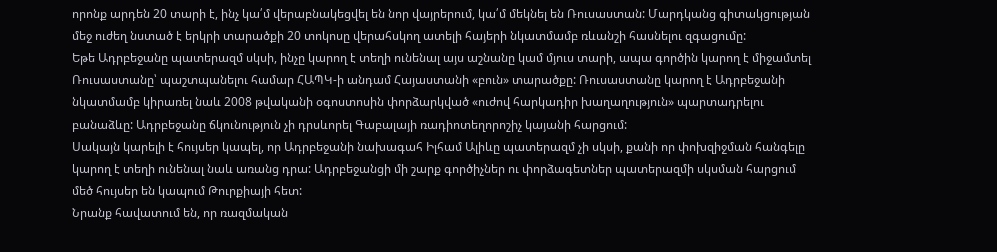որոնք արդեն 20 տարի է, ինչ կա՛մ վերաբնակեցվել են նոր վայրերում, կա՛մ մեկնել են Ռուսաստան: Մարդկանց գիտակցության մեջ ուժեղ նստած է երկրի տարածքի 20 տոկոսը վերահսկող ատելի հայերի նկատմամբ ռևանշի հասնելու զգացումը:
Եթե Ադրբեջանը պատերազմ սկսի, ինչը կարող է տեղի ունենալ այս աշնանը կամ մյուս տարի, ապա գործին կարող է միջամտել Ռուսաստանը՝ պաշտպանելու համար ՀԱՊԿ-ի անդամ Հայաստանի «բուն» տարածքը: Ռուսաստանը կարող է Ադրբեջանի նկատմամբ կիրառել նաև 2008 թվականի օգոստոսին փորձարկված «ուժով հարկադիր խաղաղություն» պարտադրելու բանաձևը: Ադրբեջանը ճկունություն չի դրսևորել Գաբալայի ռադիոտեղորոշիչ կայանի հարցում:
Սակայն կարելի է հույսեր կապել, որ Ադրբեջանի նախագահ Իլհամ Ալիևը պատերազմ չի սկսի, քանի որ փոխզիջման հանգելը կարող է տեղի ունենալ նաև առանց դրա: Ադրբեջանցի մի շարք գործիչներ ու փորձագետներ պատերազմի սկսման հարցում մեծ հույսեր են կապում Թուրքիայի հետ:
Նրանք հավատում են, որ ռազմական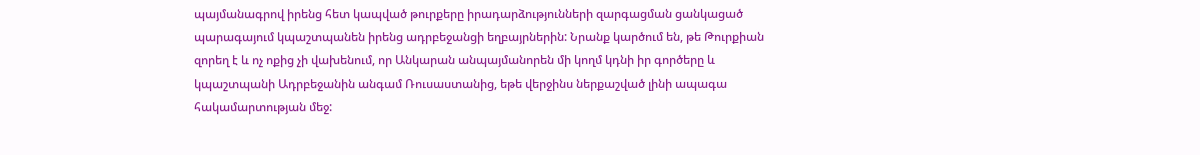պայմանագրով իրենց հետ կապված թուրքերը իրադարձությունների զարգացման ցանկացած պարագայում կպաշտպանեն իրենց ադրբեջանցի եղբայրներին: Նրանք կարծում են, թե Թուրքիան զորեղ է և ոչ ոքից չի վախենում, որ Անկարան անպայմանորեն մի կողմ կդնի իր գործերը և կպաշտպանի Ադրբեջանին անգամ Ռուսաստանից, եթե վերջինս ներքաշված լինի ապագա հակամարտության մեջ: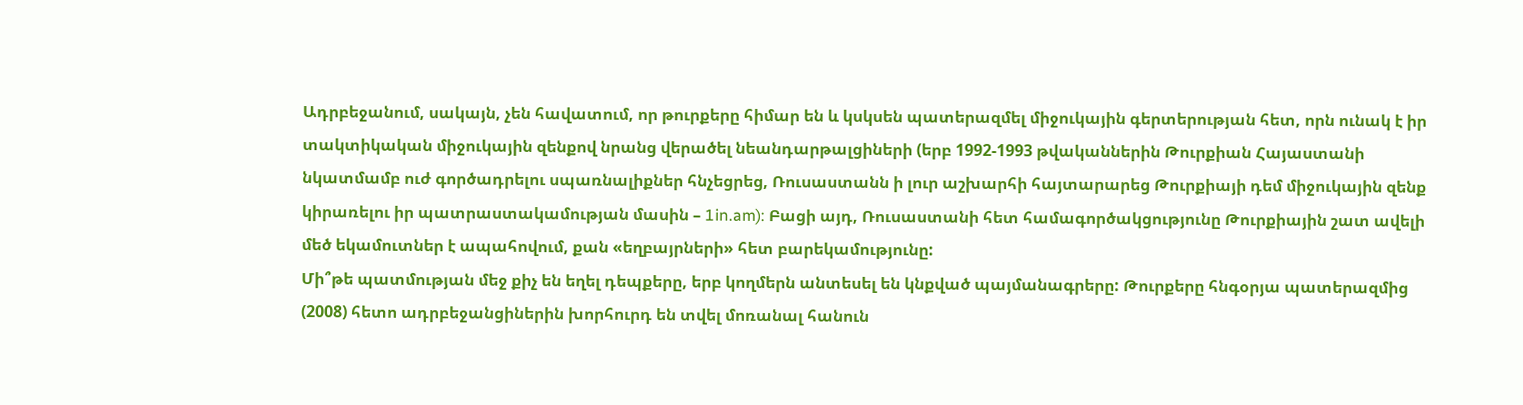Ադրբեջանում, սակայն, չեն հավատում, որ թուրքերը հիմար են և կսկսեն պատերազմել միջուկային գերտերության հետ, որն ունակ է իր տակտիկական միջուկային զենքով նրանց վերածել նեանդարթալցիների (երբ 1992-1993 թվականներին Թուրքիան Հայաստանի նկատմամբ ուժ գործադրելու սպառնալիքներ հնչեցրեց, Ռուսաստանն ի լուր աշխարհի հայտարարեց Թուրքիայի դեմ միջուկային զենք կիրառելու իր պատրաստակամության մասին – 1in.am): Բացի այդ, Ռուսաստանի հետ համագործակցությունը Թուրքիային շատ ավելի մեծ եկամուտներ է ապահովում, քան «եղբայրների» հետ բարեկամությունը:
Մի՞թե պատմության մեջ քիչ են եղել դեպքերը, երբ կողմերն անտեսել են կնքված պայմանագրերը: Թուրքերը հնգօրյա պատերազմից (2008) հետո ադրբեջանցիներին խորհուրդ են տվել մոռանալ հանուն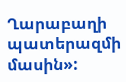Ղարաբաղի պատերազմի մասին»: